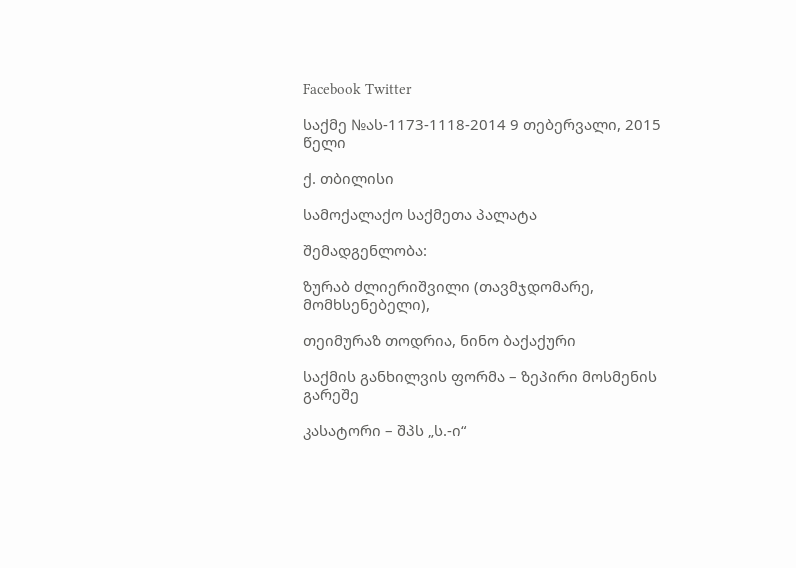Facebook Twitter

საქმე №ას-1173-1118-2014 9 თებერვალი, 2015 წელი

ქ. თბილისი

სამოქალაქო საქმეთა პალატა

შემადგენლობა:

ზურაბ ძლიერიშვილი (თავმჯდომარე, მომხსენებელი),

თეიმურაზ თოდრია, ნინო ბაქაქური

საქმის განხილვის ფორმა – ზეპირი მოსმენის გარეშე

კასატორი – შპს „ს.-ი“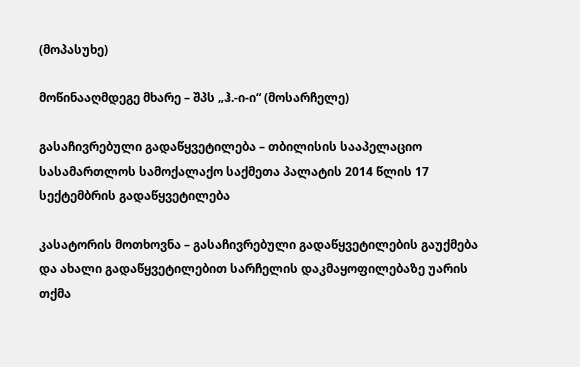(მოპასუხე)

მოწინააღმდეგე მხარე – შპს „ჰ.-ი-ი“ (მოსარჩელე)

გასაჩივრებული გადაწყვეტილება – თბილისის სააპელაციო სასამართლოს სამოქალაქო საქმეთა პალატის 2014 წლის 17 სექტემბრის გადაწყვეტილება

კასატორის მოთხოვნა – გასაჩივრებული გადაწყვეტილების გაუქმება და ახალი გადაწყვეტილებით სარჩელის დაკმაყოფილებაზე უარის თქმა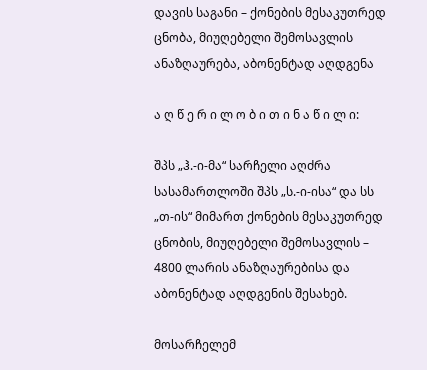დავის საგანი – ქონების მესაკუთრედ ცნობა, მიუღებელი შემოსავლის ანაზღაურება, აბონენტად აღდგენა

ა ღ წ ე რ ი ლ ო ბ ი თ ი ნ ა წ ი ლ ი:

შპს „ჰ.-ი-მა“ სარჩელი აღძრა სასამართლოში შპს „ს.-ი-ისა“ და სს „თ-ის“ მიმართ ქონების მესაკუთრედ ცნობის, მიუღებელი შემოსავლის – 4800 ლარის ანაზღაურებისა და აბონენტად აღდგენის შესახებ.

მოსარჩელემ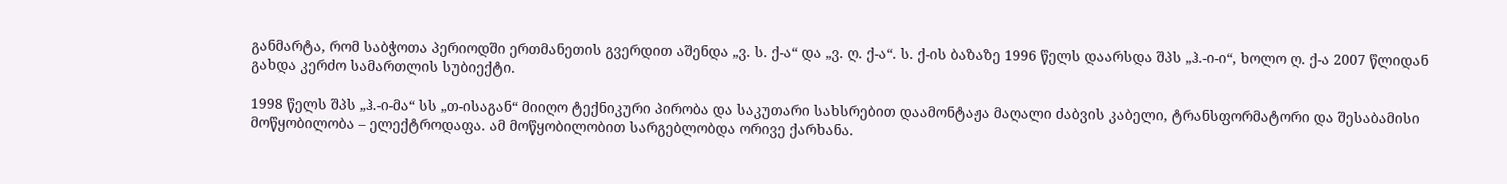განმარტა, რომ საბჭოთა პერიოდში ერთმანეთის გვერდით აშენდა „ვ. ს. ქ-ა“ და „ვ. ღ. ქ-ა“. ს. ქ-ის ბაზაზე 1996 წელს დაარსდა შპს „ჰ.-ი-ი“, ხოლო ღ. ქ-ა 2007 წლიდან გახდა კერძო სამართლის სუბიექტი.

1998 წელს შპს „ჰ.-ი-მა“ სს „თ-ისაგან“ მიიღო ტექნიკური პირობა და საკუთარი სახსრებით დაამონტაჟა მაღალი ძაბვის კაბელი, ტრანსფორმატორი და შესაბამისი მოწყობილობა – ელექტროდაფა. ამ მოწყობილობით სარგებლობდა ორივე ქარხანა.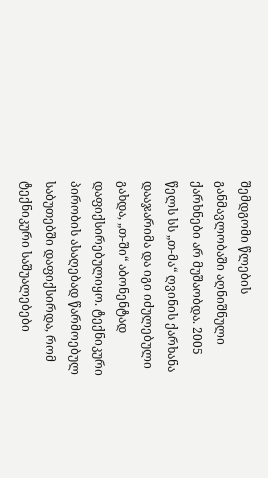შემდგომი წლების განმავლობაში აღნიშნული ქარხნები არ მუშაობდა. 2005 წელს სს „თ-მა“ ღვინის ქარხანა დააჯარიმა და იგი იძულებული გახდა, „თ-ში“ აბონენტად დაფიქსირებულიყო. ტექნიკური პირობის ასაღებად წარმოებულ საბუთებში დაფიქსირდა, რომ ტექნიკური საშუალებები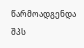წარმოადგენდა შპს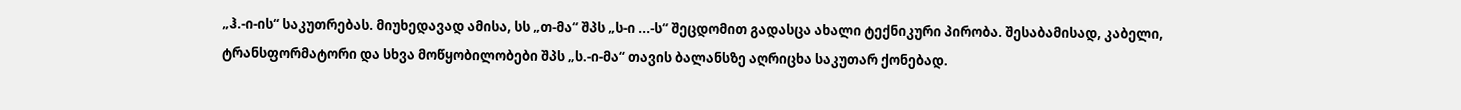„ჰ.-ი-ის“ საკუთრებას. მიუხედავად ამისა, სს „თ-მა“ შპს „ს-ი ...-ს“ შეცდომით გადასცა ახალი ტექნიკური პირობა. შესაბამისად, კაბელი, ტრანსფორმატორი და სხვა მოწყობილობები შპს „ს.-ი-მა“ თავის ბალანსზე აღრიცხა საკუთარ ქონებად.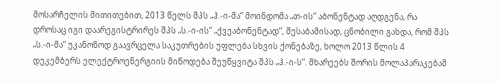მოსარჩელის მითითებით, 2013 წელს შპს „ჰ.-ი-მა“ მოინდომა „თ-ის“ აბონენტად აღდგენა, რა დროსაც იგი დაარეგისტრირეს შპს „ს.-ი-ის“ „ქვეაბონენტად“, შესაბამისად, ცნობილი გახდა, რომ შპს „ს.-ი-მა“ უკანონოდ გაავრცელა საკუთრების უფლება სხვის ქონებაზე, ხოლო 2013 წლის 4 დეკემბერს ელექტროენერგიის მიწოდება შეუწყვიტა შპს „ჰ.-ი-ს“. მხარეებს შორის მოლაპარაკებამ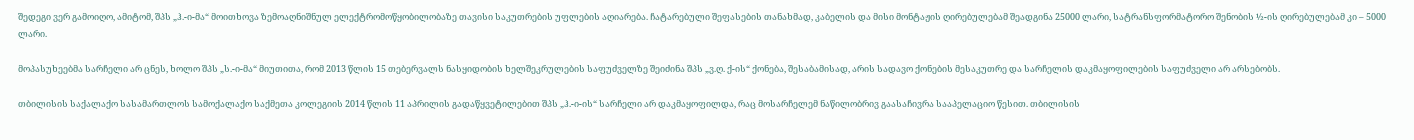შედეგი ვერ გამოიღო, ამიტომ, შპს „ჰ.-ი-მა“ მოითხოვა ზემოაღნიშნულ ელექტრომოწყობილობაზე თავისი საკუთრების უფლების აღიარება. ჩატარებული შეფასების თანახმად, კაბელის და მისი მონტაჟის ღირებულებამ შეადგინა 25000 ლარი, სატრანსფორმატორო შენობის ½-ის ღირებულებამ კი – 5000 ლარი.

მოპასუხეებმა სარჩელი არ ცნეს, ხოლო შპს „ს.-ი-მა“ მიუთითა, რომ 2013 წლის 15 თებერვალს ნასყიდობის ხელშეკრულების საფუძველზე შეიძინა შპს „ვ.ღ. ქ-ის“ ქონება, შესაბამისად, არის სადავო ქონების მესაკუთრე და სარჩელის დაკმაყოფილების საფუძველი არ არსებობს.

თბილისის საქალაქო სასამართლოს სამოქალაქო საქმეთა კოლეგიის 2014 წლის 11 აპრილის გადაწყვეტილებით შპს „ჰ.-ი-ის“ სარჩელი არ დაკმაყოფილდა, რაც მოსარჩელემ ნაწილობრივ გაასაჩივრა სააპელაციო წესით. თბილისის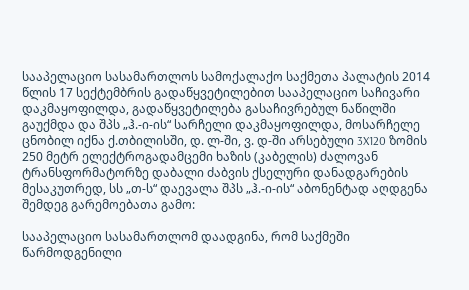სააპელაციო სასამართლოს სამოქალაქო საქმეთა პალატის 2014 წლის 17 სექტემბრის გადაწყვეტილებით სააპელაციო საჩივარი დაკმაყოფილდა, გადაწყვეტილება გასაჩივრებულ ნაწილში გაუქმდა და შპს „ჰ.-ი-ის“ სარჩელი დაკმაყოფილდა, მოსარჩელე ცნობილ იქნა ქ.თბილისში, დ. ლ-ში, ვ. დ-ში არსებული 3X120 ზომის 250 მეტრ ელექტროგადამცემი ხაზის (კაბელის) ძალოვან ტრანსფორმატორზე დაბალი ძაბვის ქსელური დანადგარების მესაკუთრედ, სს „თ-ს“ დაევალა შპს „ჰ.-ი-ის“ აბონენტად აღდგენა შემდეგ გარემოებათა გამო:

სააპელაციო სასამართლომ დაადგინა, რომ საქმეში წარმოდგენილი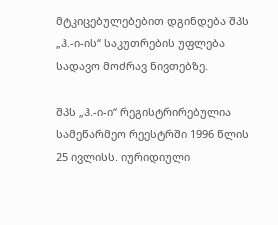მტკიცებულებებით დგინდება შპს „ჰ.-ი-ის“ საკუთრების უფლება სადავო მოძრავ ნივთებზე.

შპს „ჰ.-ი-ი“ რეგისტრირებულია სამეწარმეო რეესტრში 1996 წლის 25 ივლისს. იურიდიული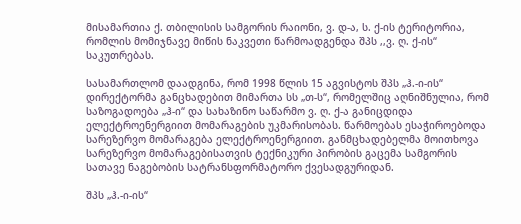მისამართია ქ. თბილისის სამგორის რაიონი, ვ. დ-ა, ს. ქ-ის ტერიტორია, რომლის მომიჯნავე მიწის ნაკვეთი წარმოადგენდა შპს ,,ვ. ღ. ქ-ის“ საკუთრებას.

სასამართლომ დაადგინა, რომ 1998 წლის 15 აგვისტოს შპს „ჰ.-ი-ის“ დირექტორმა განცხადებით მიმართა სს „თ-ს“, რომელშიც აღნიშნულია, რომ საზოგადოება „ჰ-ი“ და სახაზინო საწარმო ვ. ღ. ქ-ა განიცდიდა ელექტროენერგიით მომარაგების უკმარისობას. წარმოებას ესაჭიროებოდა სარეზერვო მომარაგება ელექტროენერგიით. განმცხადებელმა მოითხოვა სარეზერვო მომარაგებისათვის ტექნიკური პირობის გაცემა სამგორის სათავე ნაგებობის სატრანსფორმატორო ქვესადგურიდან.

შპს „ჰ.-ი-ის“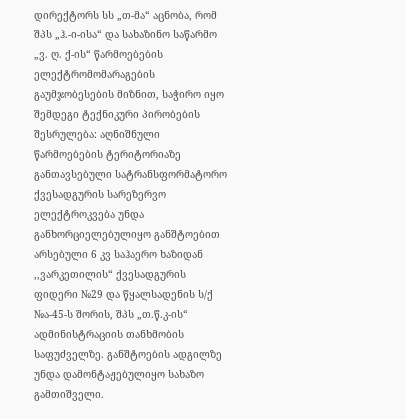დირექტორს სს „თ-მა“ აცნობა, რომ შპს „ჰ.-ი-ისა“ და სახაზინო საწარმო „ვ. ღ. ქ-ის“ წარმოებების ელექტრომომარაგების გაუმჯობესების მიზნით, საჭირო იყო შემდეგი ტექნიკური პირობების შესრულება: აღნიშნული წარმოებების ტერიტორიაზე განთავსებული სატრანსფორმატორო ქვესადგურის სარეზერვო ელექტროკვება უნდა განხორციელებულიყო განშტოებით არსებული 6 კვ საჰაერო ხაზიდან ,,ვარკეთილის“ ქვესადგურის ფიდერი №29 და წყალსადენის ს/ქ №ა-45-ს შორის, შპს „თ.წ.კ-ის“ ადმინისტრაციის თანხმობის საფუძველზე. განშტოების ადგილზე უნდა დამონტაჟებულიყო სახაზო გამთიშველი.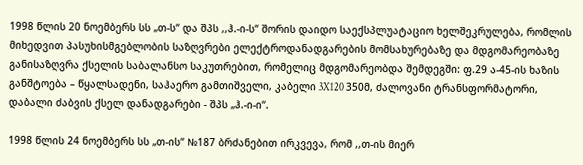1998 წლის 20 ნოემბერს სს „თ-ს“ და შპს ,,ჰ.-ი-ს“ შორის დაიდო საექსპლუატაციო ხელშეკრულება, რომლის მიხედვით პასუხისმგებლობის საზღვრები ელექტროდანადგარების მომსახურებაზე და მდგომარეობაზე განისაზღვრა ქსელის საბალანსო საკუთრებით, რომელიც მდგომარეობდა შემდეგში: ფ.29 ა-45-ის ხაზის განშტოება – წყალსადენი, საჰაერო გამთიშველი, კაბელი 3X120 350მ, ძალოვანი ტრანსფორმატორი, დაბალი ძაბვის ქსელ დანადგარები - შპს „ჰ.-ი-ი“.

1998 წლის 24 ნოემბერს სს „თ-ის“ №187 ბრძანებით ირკვევა, რომ ,,თ-ის მიერ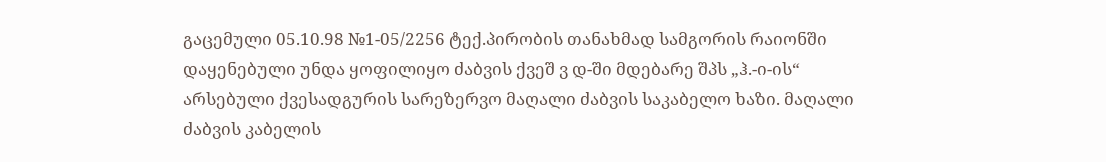გაცემული 05.10.98 №1-05/2256 ტექ.პირობის თანახმად სამგორის რაიონში დაყენებული უნდა ყოფილიყო ძაბვის ქვეშ ვ დ-ში მდებარე შპს „ჰ.-ი-ის“ არსებული ქვესადგურის სარეზერვო მაღალი ძაბვის საკაბელო ხაზი. მაღალი ძაბვის კაბელის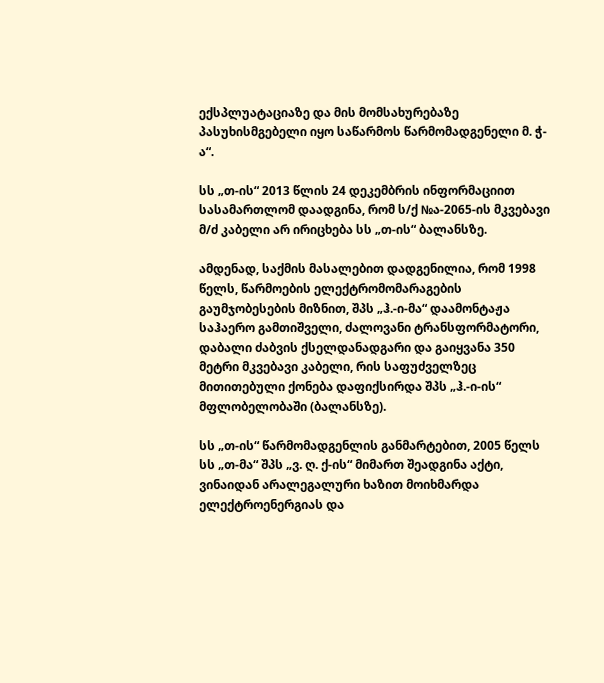ექსპლუატაციაზე და მის მომსახურებაზე პასუხისმგებელი იყო საწარმოს წარმომადგენელი მ. ჭ-ა“.

სს „თ-ის“ 2013 წლის 24 დეკემბრის ინფორმაციით სასამართლომ დაადგინა, რომ ს/ქ №ა-2065-ის მკვებავი მ/ძ კაბელი არ ირიცხება სს „თ-ის“ ბალანსზე.

ამდენად, საქმის მასალებით დადგენილია, რომ 1998 წელს, წარმოების ელექტრომომარაგების გაუმჯობესების მიზნით, შპს „ჰ.-ი-მა“ დაამონტაჟა საჰაერო გამთიშველი, ძალოვანი ტრანსფორმატორი, დაბალი ძაბვის ქსელდანადგარი და გაიყვანა 350 მეტრი მკვებავი კაბელი, რის საფუძველზეც მითითებული ქონება დაფიქსირდა შპს „ჰ.-ი-ის“ მფლობელობაში (ბალანსზე).

სს „თ-ის“ წარმომადგენლის განმარტებით, 2005 წელს სს „თ-მა“ შპს „ვ. ღ. ქ-ის“ მიმართ შეადგინა აქტი, ვინაიდან არალეგალური ხაზით მოიხმარდა ელექტროენერგიას და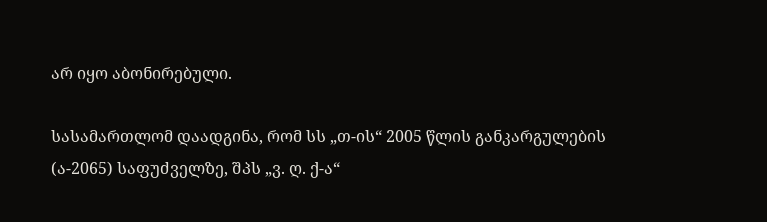არ იყო აბონირებული.

სასამართლომ დაადგინა, რომ სს „თ-ის“ 2005 წლის განკარგულების (ა-2065) საფუძველზე, შპს „ვ. ღ. ქ-ა“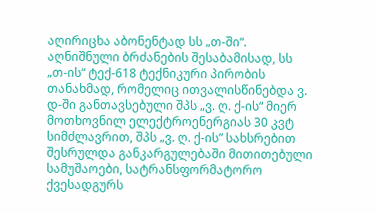აღირიცხა აბონენტად სს „თ-ში“. აღნიშნული ბრძანების შესაბამისად, სს „თ-ის“ ტექ-618 ტექნიკური პირობის თანახმად, რომელიც ითვალისწინებდა ვ. დ-ში განთავსებული შპს „ვ. ღ. ქ-ის“ მიერ მოთხოვნილ ელექტროენერგიას 30 კვტ სიმძლავრით, შპს „ვ. ღ. ქ-ის” სახსრებით შესრულდა განკარგულებაში მითითებული სამუშაოები, სატრანსფორმატორო ქვესადგურს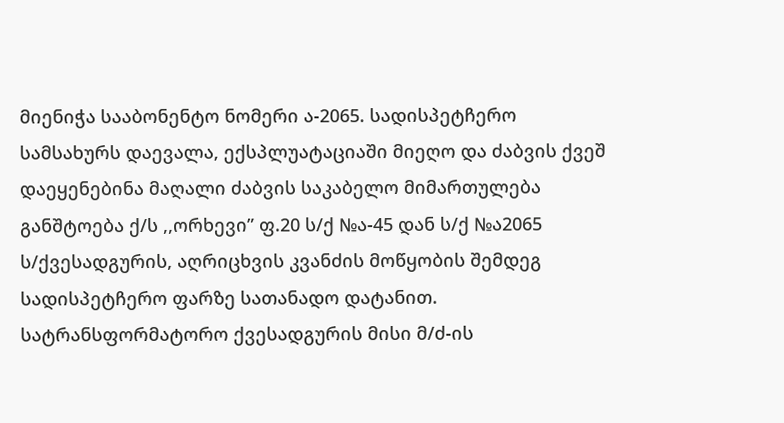მიენიჭა სააბონენტო ნომერი ა-2065. სადისპეტჩერო სამსახურს დაევალა, ექსპლუატაციაში მიეღო და ძაბვის ქვეშ დაეყენებინა მაღალი ძაბვის საკაბელო მიმართულება განშტოება ქ/ს ,,ორხევი” ფ.20 ს/ქ №ა-45 დან ს/ქ №ა2065 ს/ქვესადგურის, აღრიცხვის კვანძის მოწყობის შემდეგ სადისპეტჩერო ფარზე სათანადო დატანით. სატრანსფორმატორო ქვესადგურის მისი მ/ძ-ის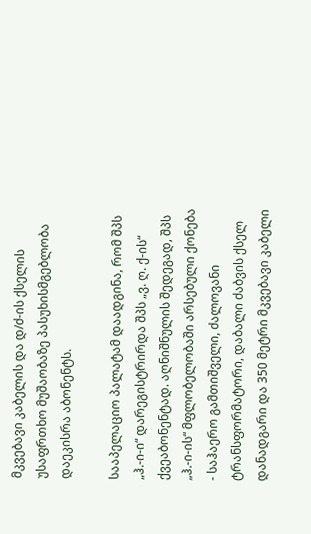მკვებავი კაბელის და დ/ძ-ის ქსელის უსაფრთხო მუშაობაზე პასუხისმგებლობა დაეკისრა აბონენტს.

სააპელაციო პალატამ დაადგინა, რომ შპს „ჰ.-ი-ი“ დარეგისტრირდა შპს „ვ. ღ. ქ-ის“ ქვეაბონენტად. აღნიშნულის შედეგად, შპს „ჰ.-ი-ის“ მფლობელობაში არსებული ქონება - საჰაერო გამთიშველი, ძალოვანი ტრანსფორმატორი, დაბალი ძაბვის ქსელ დანადგარი და 350 მეტრი მკვებავი კაბელი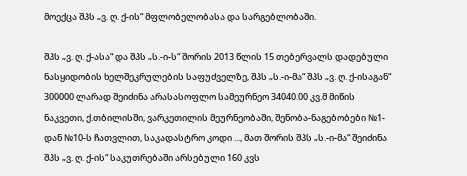მოექცა შპს „ვ. ღ. ქ-ის“ მფლობელობასა და სარგებლობაში.

შპს „ვ. ღ. ქ-ასა“ და შპს „ს.-ი-ს“ შორის 2013 წლის 15 თებერვალს დადებული ნასყიდობის ხელშეკრულების საფუძველზე, შპს „ს.-ი-მა“ შპს „ვ. ღ. ქ-ისაგან“ 300000 ლარად შეიძინა არასასოფლო სამეურნეო 34040.00 კვ.მ მიწის ნაკვეთი, ქ.თბილისში, ვარკეთილის მეურნეობაში, შენობა-ნაგებობები №1-დან №10-ს ჩათვლით, საკადასტრო კოდი ..., მათ შორის შპს „ს.-ი-მა“ შეიძინა შპს „ვ. ღ. ქ-ის“ საკუთრებაში არსებული 160 კვს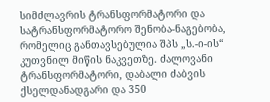სიმძლავრის ტრანსფორმატორი და სატრანსფორმატორო შენობა-ნაგებობა, რომელიც განთავსებულია შპს „ს.-ი-ის“ კუთვნილ მიწის ნაკვეთზე. ძალოვანი ტრანსფორმატორი, დაბალი ძაბვის ქსელდანადგარი და 350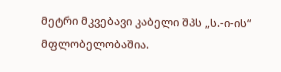მეტრი მკვებავი კაბელი შპს „ს.-ი-ის“ მფლობელობაშია.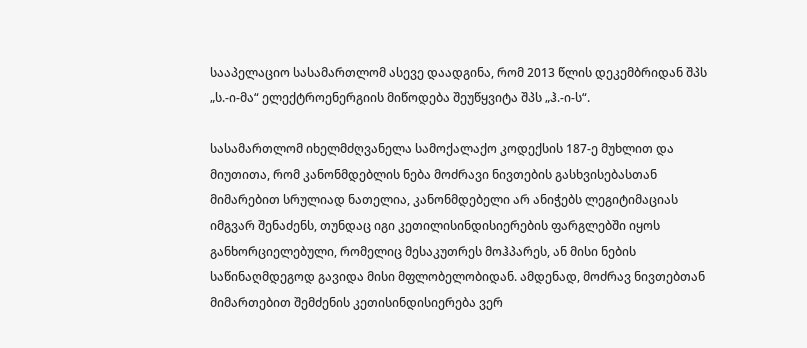სააპელაციო სასამართლომ ასევე დაადგინა, რომ 2013 წლის დეკემბრიდან შპს „ს.-ი-მა“ ელექტროენერგიის მიწოდება შეუწყვიტა შპს „ჰ.-ი-ს“.

სასამართლომ იხელმძღვანელა სამოქალაქო კოდექსის 187-ე მუხლით და მიუთითა, რომ კანონმდებლის ნება მოძრავი ნივთების გასხვისებასთან მიმარებით სრულიად ნათელია, კანონმდებელი არ ანიჭებს ლეგიტიმაციას იმგვარ შენაძენს, თუნდაც იგი კეთილისინდისიერების ფარგლებში იყოს განხორციელებული, რომელიც მესაკუთრეს მოჰპარეს, ან მისი ნების საწინაღმდეგოდ გავიდა მისი მფლობელობიდან. ამდენად, მოძრავ ნივთებთან მიმართებით შემძენის კეთისინდისიერება ვერ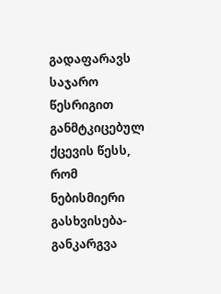გადაფარავს საჯარო წესრიგით განმტკიცებულ ქცევის წესს, რომ ნებისმიერი გასხვისება-განკარგვა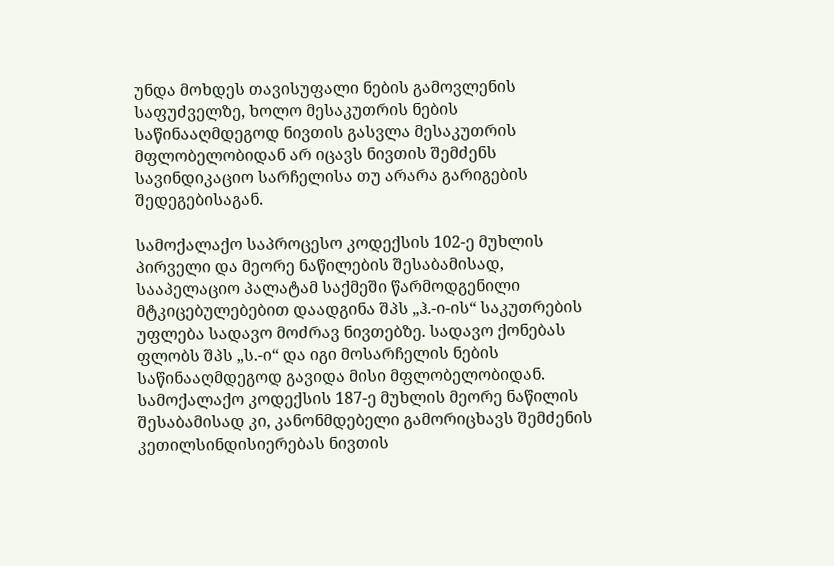უნდა მოხდეს თავისუფალი ნების გამოვლენის საფუძველზე, ხოლო მესაკუთრის ნების საწინააღმდეგოდ ნივთის გასვლა მესაკუთრის მფლობელობიდან არ იცავს ნივთის შემძენს სავინდიკაციო სარჩელისა თუ არარა გარიგების შედეგებისაგან.

სამოქალაქო საპროცესო კოდექსის 102-ე მუხლის პირველი და მეორე ნაწილების შესაბამისად, სააპელაციო პალატამ საქმეში წარმოდგენილი მტკიცებულებებით დაადგინა შპს „ჰ.-ი-ის“ საკუთრების უფლება სადავო მოძრავ ნივთებზე. სადავო ქონებას ფლობს შპს „ს.-ი“ და იგი მოსარჩელის ნების საწინააღმდეგოდ გავიდა მისი მფლობელობიდან. სამოქალაქო კოდექსის 187-ე მუხლის მეორე ნაწილის შესაბამისად კი, კანონმდებელი გამორიცხავს შემძენის კეთილსინდისიერებას ნივთის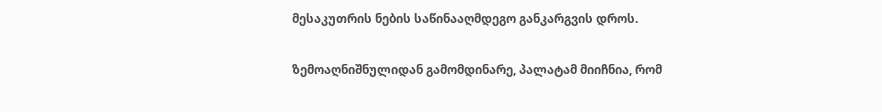მესაკუთრის ნების საწინააღმდეგო განკარგვის დროს.

ზემოაღნიშნულიდან გამომდინარე, პალატამ მიიჩნია, რომ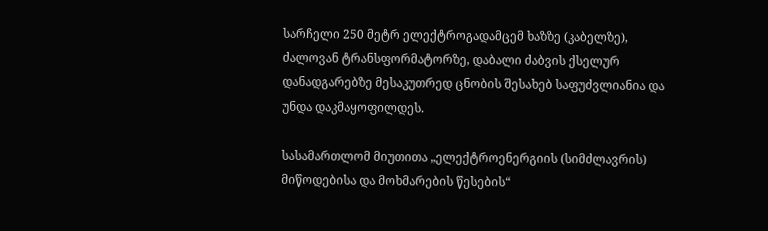სარჩელი 250 მეტრ ელექტროგადამცემ ხაზზე (კაბელზე), ძალოვან ტრანსფორმატორზე, დაბალი ძაბვის ქსელურ დანადგარებზე მესაკუთრედ ცნობის შესახებ საფუძვლიანია და უნდა დაკმაყოფილდეს.

სასამართლომ მიუთითა „ელექტროენერგიის (სიმძლავრის) მიწოდებისა და მოხმარების წესების“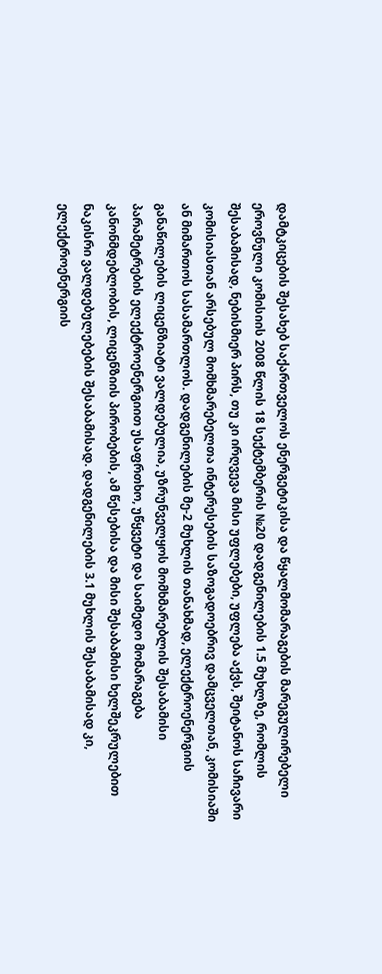დამტკიცების შესახებ საქართველოს ენერგეტიკისა და წყალმომარაგების მარეგულირებელი ეროვნული კომისიის 2008 წლის 18 სექტემბერის №20 დადგენილების 1.5 მუხლზე, რომლის შესაბამისად, ნებისმიერ პირს, თუ კი ირღვევა მისი უფლებები, უფლება აქვს, შეიტანოს საჩივარი კომისიასთან არსებულ მომხმარებელთა ინტერესების საზოგადოებრივ დამცველთან, კომისიაში ან მიმართოს სასამართლოს. დადგენილების მე-2 მუხლის თანახმად, ელექტროენერგიის განაწილების ლიცენზიატი ვალდებულია, უზრუნველყოს მომხმარებლის შესაბამისი პარამეტრების ელექტროენერგიით უსაფრთხო, უწყვეტი და საიმედო მომარაგება კანონმდებლობის, ლიცენზიის პირობების, ამ წესებისა და მისი შესაბამისი ხელშეკრულებით ნაკისრი ვალდებულებების შესაბამისად. დადგენილების 3.1 მუხლის შესაბამისად კი, ელექტროენერგიის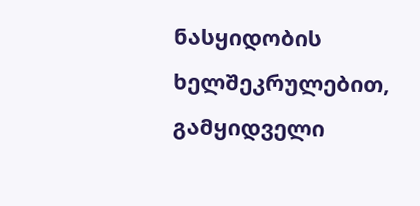ნასყიდობის ხელშეკრულებით, გამყიდველი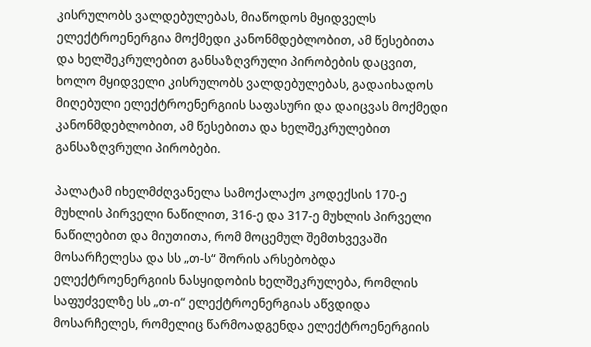კისრულობს ვალდებულებას, მიაწოდოს მყიდველს ელექტროენერგია მოქმედი კანონმდებლობით, ამ წესებითა და ხელშეკრულებით განსაზღვრული პირობების დაცვით, ხოლო მყიდველი კისრულობს ვალდებულებას, გადაიხადოს მიღებული ელექტროენერგიის საფასური და დაიცვას მოქმედი კანონმდებლობით, ამ წესებითა და ხელშეკრულებით განსაზღვრული პირობები.

პალატამ იხელმძღვანელა სამოქალაქო კოდექსის 170-ე მუხლის პირველი ნაწილით, 316-ე და 317-ე მუხლის პირველი ნაწილებით და მიუთითა, რომ მოცემულ შემთხვევაში მოსარჩელესა და სს „თ-ს“ შორის არსებობდა ელექტროენერგიის ნასყიდობის ხელშეკრულება, რომლის საფუძველზე სს „თ-ი“ ელექტროენერგიას აწვდიდა მოსარჩელეს, რომელიც წარმოადგენდა ელექტროენერგიის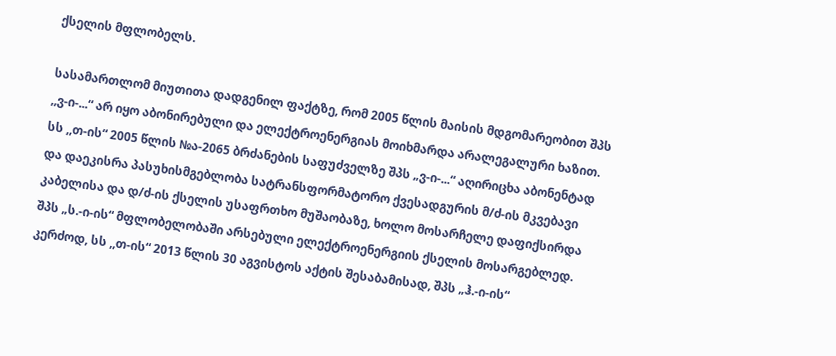ქსელის მფლობელს.

სასამართლომ მიუთითა დადგენილ ფაქტზე, რომ 2005 წლის მაისის მდგომარეობით შპს ,,ვ-ი-...“ არ იყო აბონირებული და ელექტროენერგიას მოიხმარდა არალეგალური ხაზით. სს ,,თ-ის“ 2005 წლის №ა-2065 ბრძანების საფუძველზე შპს „ვ-ი-...“ აღირიცხა აბონენტად და დაეკისრა პასუხისმგებლობა სატრანსფორმატორო ქვესადგურის მ/ძ-ის მკვებავი კაბელისა და დ/ძ-ის ქსელის უსაფრთხო მუშაობაზე, ხოლო მოსარჩელე დაფიქსირდა შპს „ს.-ი-ის“ მფლობელობაში არსებული ელექტროენერგიის ქსელის მოსარგებლედ. კერძოდ, სს ,,თ-ის“ 2013 წლის 30 აგვისტოს აქტის შესაბამისად, შპს „ჰ.-ი-ის“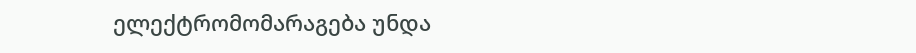ელექტრომომარაგება უნდა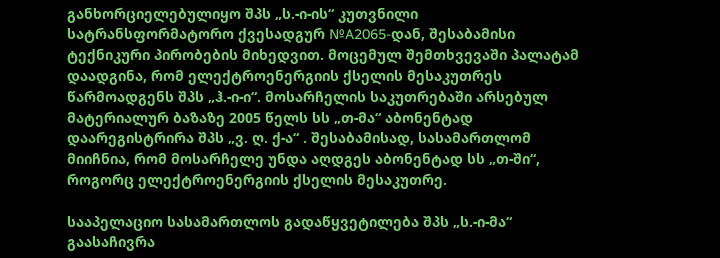განხორციელებულიყო შპს „ს.-ი-ის“ კუთვნილი სატრანსფორმატორო ქვესადგურ №A2065-დან, შესაბამისი ტექნიკური პირობების მიხედვით. მოცემულ შემთხვევაში პალატამ დაადგინა, რომ ელექტროენერგიის ქსელის მესაკუთრეს წარმოადგენს შპს „ჰ.-ი-ი“. მოსარჩელის საკუთრებაში არსებულ მატერიალურ ბაზაზე 2005 წელს სს „თ-მა“ აბონენტად დაარეგისტრირა შპს „ვ. ღ. ქ-ა“ . შესაბამისად, სასამართლომ მიიჩნია, რომ მოსარჩელე უნდა აღდგეს აბონენტად სს „თ-ში“, როგორც ელექტროენერგიის ქსელის მესაკუთრე.

სააპელაციო სასამართლოს გადაწყვეტილება შპს „ს.-ი-მა“ გაასაჩივრა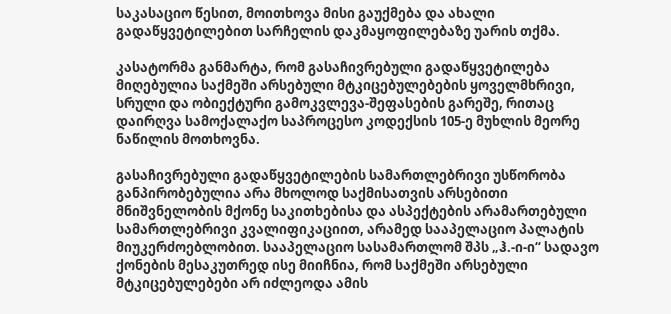საკასაციო წესით, მოითხოვა მისი გაუქმება და ახალი გადაწყვეტილებით სარჩელის დაკმაყოფილებაზე უარის თქმა.

კასატორმა განმარტა, რომ გასაჩივრებული გადაწყვეტილება მიღებულია საქმეში არსებული მტკიცებულებების ყოველმხრივი, სრული და ობიექტური გამოკვლევა-შეფასების გარეშე, რითაც დაირღვა სამოქალაქო საპროცესო კოდექსის 105-ე მუხლის მეორე ნაწილის მოთხოვნა.

გასაჩივრებული გადაწყვეტილების სამართლებრივი უსწორობა განპირობებულია არა მხოლოდ საქმისათვის არსებითი მნიშვნელობის მქონე საკითხებისა და ასპექტების არამართებული სამართლებრივი კვალიფიკაციით, არამედ სააპელაციო პალატის მიუკერძოებლობით. სააპელაციო სასამართლომ შპს „ჰ.-ი-ი“ სადავო ქონების მესაკუთრედ ისე მიიჩნია, რომ საქმეში არსებული მტკიცებულებები არ იძლეოდა ამის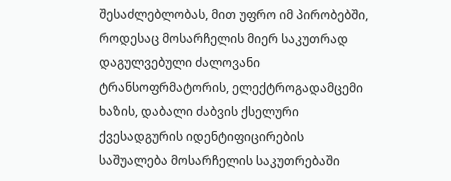შესაძლებლობას, მით უფრო იმ პირობებში, როდესაც მოსარჩელის მიერ საკუთრად დაგულვებული ძალოვანი ტრანსოფრმატორის, ელექტროგადამცემი ხაზის, დაბალი ძაბვის ქსელური ქვესადგურის იდენტიფიცირების საშუალება მოსარჩელის საკუთრებაში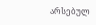არსებულ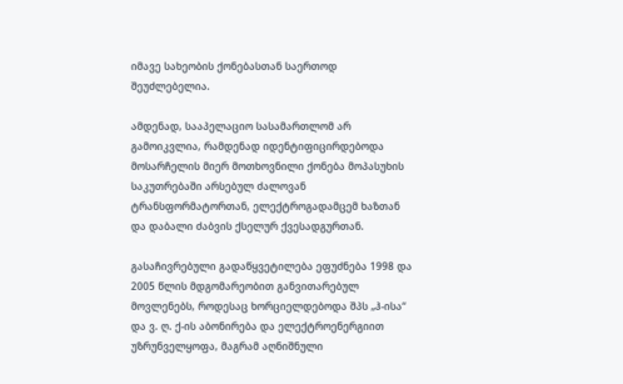იმავე სახეობის ქონებასთან საერთოდ შეუძლებელია.

ამდენად, სააპელაციო სასამართლომ არ გამოიკვლია, რამდენად იდენტიფიცირდებოდა მოსარჩელის მიერ მოთხოვნილი ქონება მოპასუხის საკუთრებაში არსებულ ძალოვან ტრანსფორმატორთან, ელექტროგადამცემ ხაზთან და დაბალი ძაბვის ქსელურ ქვესადგურთან.

გასაჩივრებული გადაწყვეტილება ეფუძნება 1998 და 2005 წლის მდგომარეობით განვითარებულ მოვლენებს, როდესაც ხორციელდებოდა შპს „ჰ-ისა“ და ვ. ღ. ქ-ის აბონირება და ელექტროენერგიით უზრუნველყოფა, მაგრამ აღნიშნული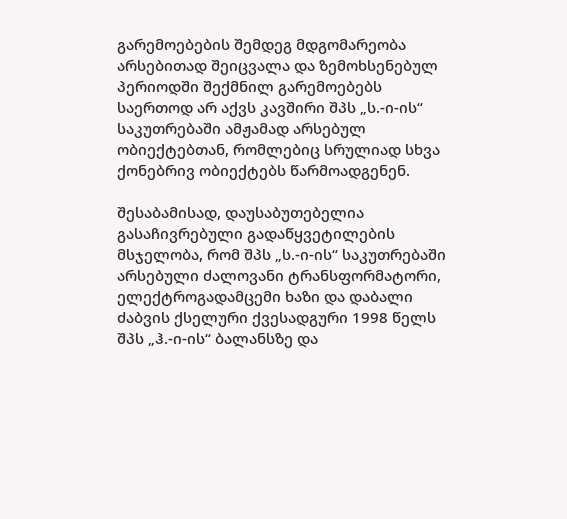გარემოებების შემდეგ მდგომარეობა არსებითად შეიცვალა და ზემოხსენებულ პერიოდში შექმნილ გარემოებებს საერთოდ არ აქვს კავშირი შპს „ს.-ი-ის“ საკუთრებაში ამჟამად არსებულ ობიექტებთან, რომლებიც სრულიად სხვა ქონებრივ ობიექტებს წარმოადგენენ.

შესაბამისად, დაუსაბუთებელია გასაჩივრებული გადაწყვეტილების მსჯელობა, რომ შპს „ს.-ი-ის“ საკუთრებაში არსებული ძალოვანი ტრანსფორმატორი, ელექტროგადამცემი ხაზი და დაბალი ძაბვის ქსელური ქვესადგური 1998 წელს შპს „ჰ.-ი-ის“ ბალანსზე და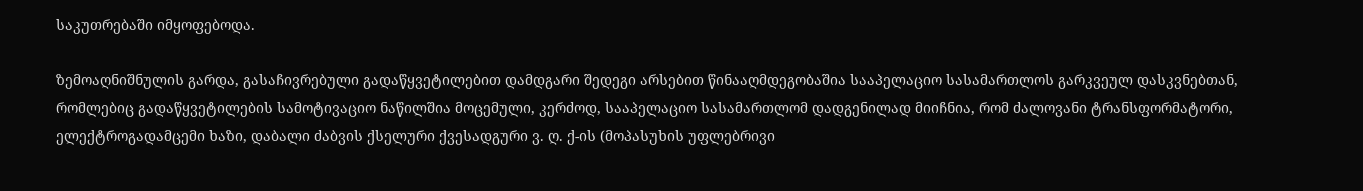საკუთრებაში იმყოფებოდა.

ზემოაღნიშნულის გარდა, გასაჩივრებული გადაწყვეტილებით დამდგარი შედეგი არსებით წინააღმდეგობაშია სააპელაციო სასამართლოს გარკვეულ დასკვნებთან, რომლებიც გადაწყვეტილების სამოტივაციო ნაწილშია მოცემული, კერძოდ, სააპელაციო სასამართლომ დადგენილად მიიჩნია, რომ ძალოვანი ტრანსფორმატორი, ელექტროგადამცემი ხაზი, დაბალი ძაბვის ქსელური ქვესადგური ვ. ღ. ქ-ის (მოპასუხის უფლებრივი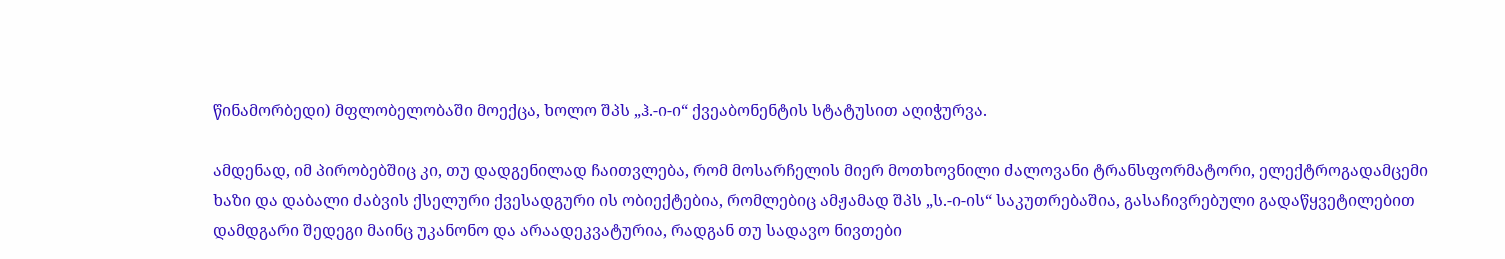წინამორბედი) მფლობელობაში მოექცა, ხოლო შპს „ჰ.-ი-ი“ ქვეაბონენტის სტატუსით აღიჭურვა.

ამდენად, იმ პირობებშიც კი, თუ დადგენილად ჩაითვლება, რომ მოსარჩელის მიერ მოთხოვნილი ძალოვანი ტრანსფორმატორი, ელექტროგადამცემი ხაზი და დაბალი ძაბვის ქსელური ქვესადგური ის ობიექტებია, რომლებიც ამჟამად შპს „ს.-ი-ის“ საკუთრებაშია, გასაჩივრებული გადაწყვეტილებით დამდგარი შედეგი მაინც უკანონო და არაადეკვატურია, რადგან თუ სადავო ნივთები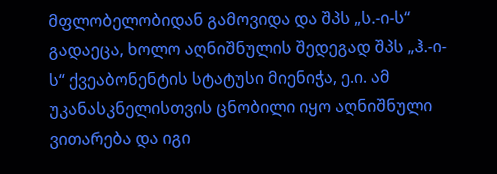მფლობელობიდან გამოვიდა და შპს „ს.-ი-ს“ გადაეცა, ხოლო აღნიშნულის შედეგად შპს „ჰ.-ი-ს“ ქვეაბონენტის სტატუსი მიენიჭა, ე.ი. ამ უკანასკნელისთვის ცნობილი იყო აღნიშნული ვითარება და იგი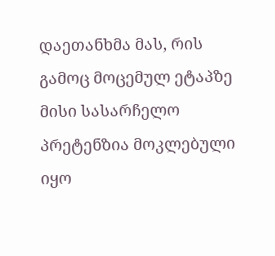დაეთანხმა მას, რის გამოც მოცემულ ეტაპზე მისი სასარჩელო პრეტენზია მოკლებული იყო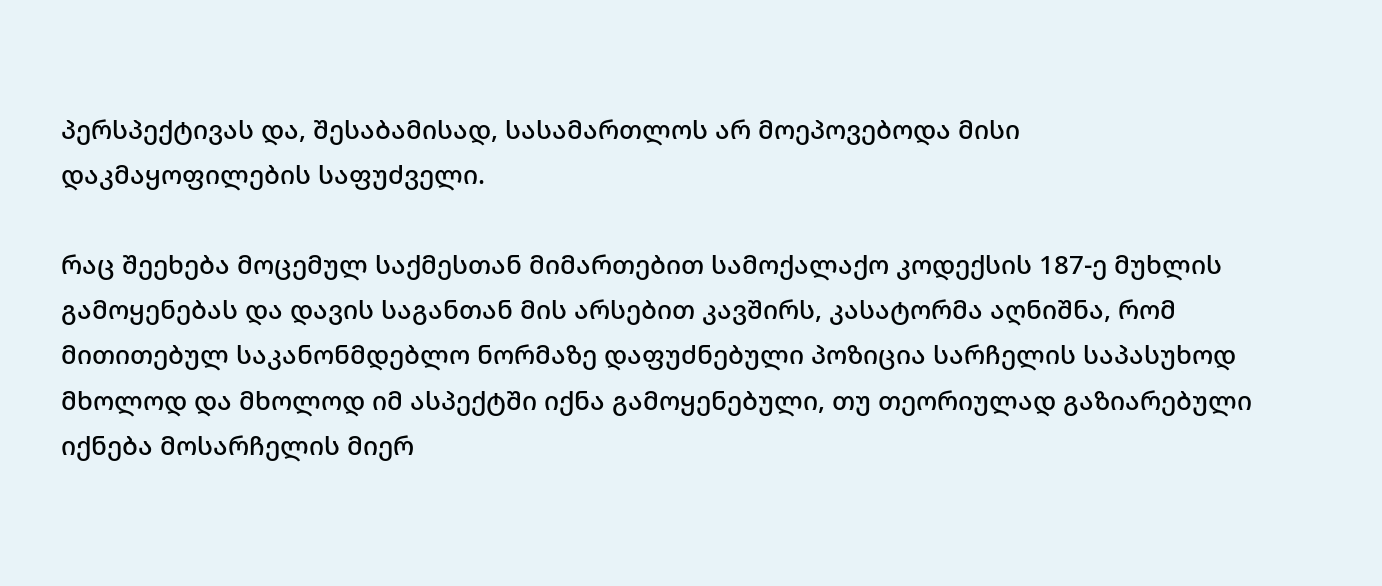პერსპექტივას და, შესაბამისად, სასამართლოს არ მოეპოვებოდა მისი დაკმაყოფილების საფუძველი.

რაც შეეხება მოცემულ საქმესთან მიმართებით სამოქალაქო კოდექსის 187-ე მუხლის გამოყენებას და დავის საგანთან მის არსებით კავშირს, კასატორმა აღნიშნა, რომ მითითებულ საკანონმდებლო ნორმაზე დაფუძნებული პოზიცია სარჩელის საპასუხოდ მხოლოდ და მხოლოდ იმ ასპექტში იქნა გამოყენებული, თუ თეორიულად გაზიარებული იქნება მოსარჩელის მიერ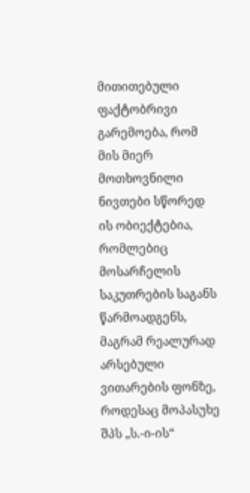მითითებული ფაქტობრივი გარემოება, რომ მის მიერ მოთხოვნილი ნივთები სწორედ ის ობიექტებია, რომლებიც მოსარჩელის საკუთრების საგანს წარმოადგენს, მაგრამ რეალურად არსებული ვითარების ფონზე, როდესაც მოპასუხე შპს „ს.-ი-ის“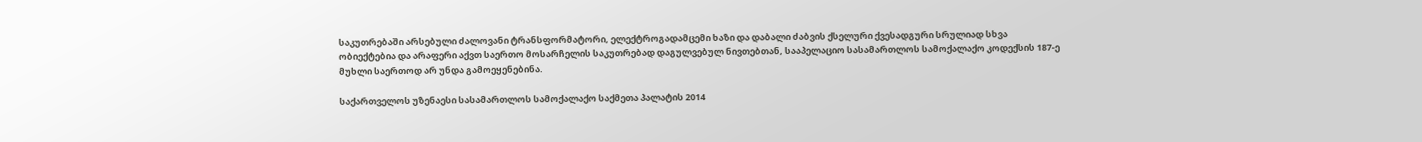საკუთრებაში არსებული ძალოვანი ტრანსფორმატორი, ელექტროგადამცემი ხაზი და დაბალი ძაბვის ქსელური ქვესადგური სრულიად სხვა ობიექტებია და არაფერი აქვთ საერთო მოსარჩელის საკუთრებად დაგულვებულ ნივთებთან, სააპელაციო სასამართლოს სამოქალაქო კოდექსის 187-ე მუხლი საერთოდ არ უნდა გამოეყენებინა.

საქართველოს უზენაესი სასამართლოს სამოქალაქო საქმეთა პალატის 2014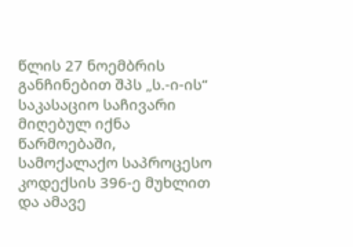წლის 27 ნოემბრის განჩინებით შპს „ს.-ი-ის“ საკასაციო საჩივარი მიღებულ იქნა წარმოებაში, სამოქალაქო საპროცესო კოდექსის 396-ე მუხლით და ამავე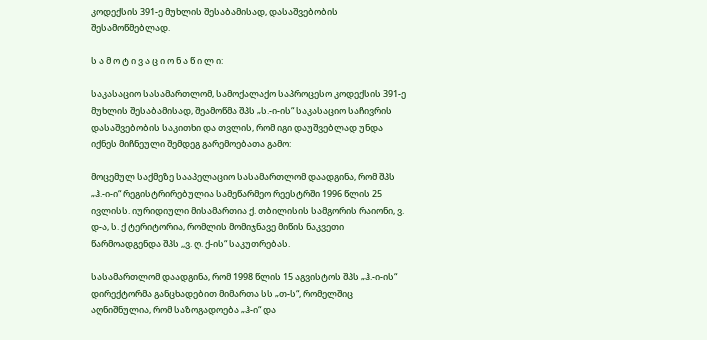კოდექსის 391-ე მუხლის შესაბამისად, დასაშვებობის შესამოწმებლად.

ს ა მ ო ტ ი ვ ა ც ი ო ნ ა წ ი ლ ი:

საკასაციო სასამართლომ, სამოქალაქო საპროცესო კოდექსის 391-ე მუხლის შესაბამისად, შეამოწმა შპს „ს.-ი-ის“ საკასაციო საჩივრის დასაშვებობის საკითხი და თვლის, რომ იგი დაუშვებლად უნდა იქნეს მიჩნეული შემდეგ გარემოებათა გამო:

მოცემულ საქმეზე სააპელაციო სასამართლომ დაადგინა, რომ შპს „ჰ.-ი-ი“ რეგისტრირებულია სამეწარმეო რეესტრში 1996 წლის 25 ივლისს. იურიდიული მისამართია ქ. თბილისის სამგორის რაიონი, ვ. დ-ა, ს. ქ ტერიტორია, რომლის მომიჯნავე მიწის ნაკვეთი წარმოადგენდა შპს ,,ვ. ღ. ქ-ის“ საკუთრებას.

სასამართლომ დაადგინა, რომ 1998 წლის 15 აგვისტოს შპს „ჰ.-ი-ის“ დირექტორმა განცხადებით მიმართა სს „თ-ს“, რომელშიც აღნიშნულია, რომ საზოგადოება „ჰ-ი“ და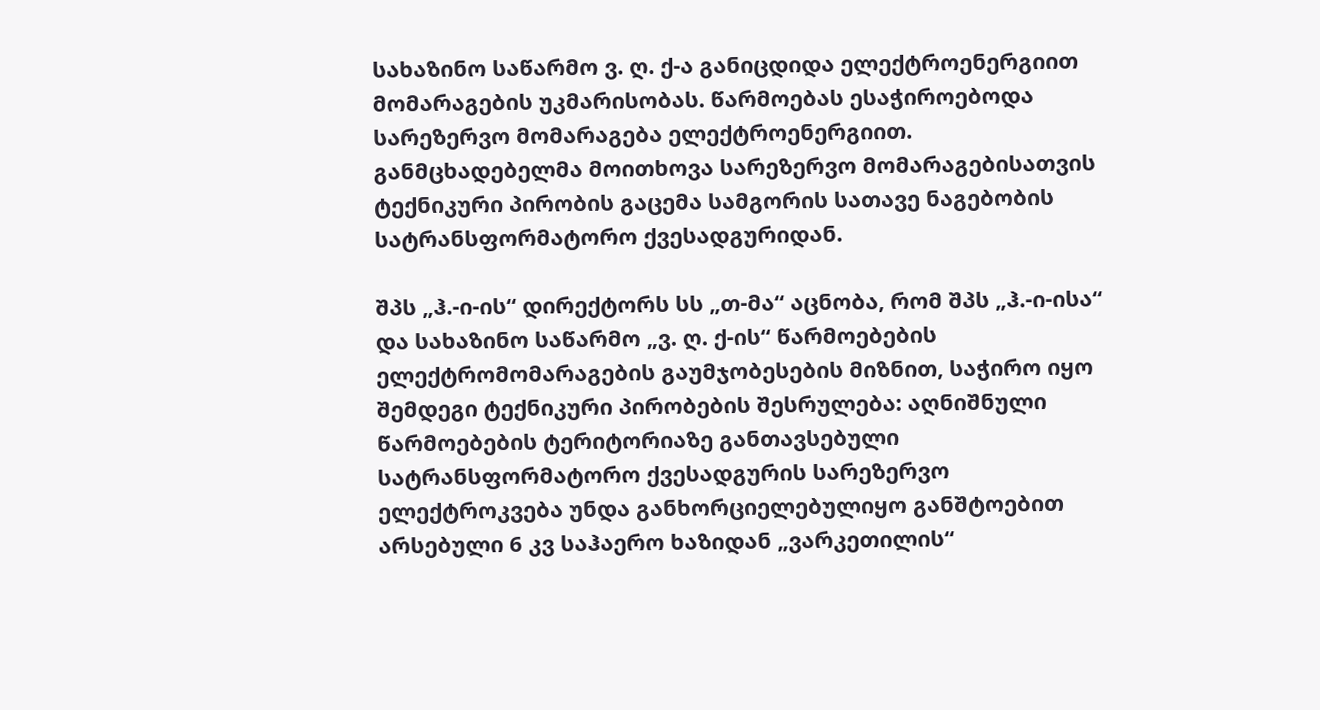სახაზინო საწარმო ვ. ღ. ქ-ა განიცდიდა ელექტროენერგიით მომარაგების უკმარისობას. წარმოებას ესაჭიროებოდა სარეზერვო მომარაგება ელექტროენერგიით. განმცხადებელმა მოითხოვა სარეზერვო მომარაგებისათვის ტექნიკური პირობის გაცემა სამგორის სათავე ნაგებობის სატრანსფორმატორო ქვესადგურიდან.

შპს „ჰ.-ი-ის“ დირექტორს სს „თ-მა“ აცნობა, რომ შპს „ჰ.-ი-ისა“ და სახაზინო საწარმო „ვ. ღ. ქ-ის“ წარმოებების ელექტრომომარაგების გაუმჯობესების მიზნით, საჭირო იყო შემდეგი ტექნიკური პირობების შესრულება: აღნიშნული წარმოებების ტერიტორიაზე განთავსებული სატრანსფორმატორო ქვესადგურის სარეზერვო ელექტროკვება უნდა განხორციელებულიყო განშტოებით არსებული 6 კვ საჰაერო ხაზიდან „ვარკეთილის“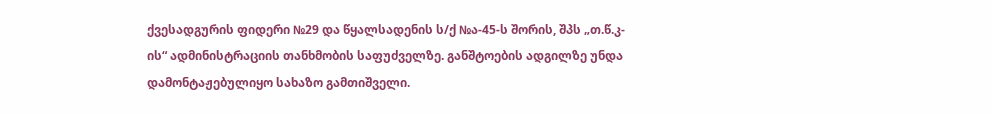ქვესადგურის ფიდერი №29 და წყალსადენის ს/ქ №ა-45-ს შორის, შპს „თ.წ.კ-ის“ ადმინისტრაციის თანხმობის საფუძველზე. განშტოების ადგილზე უნდა დამონტაჟებულიყო სახაზო გამთიშველი.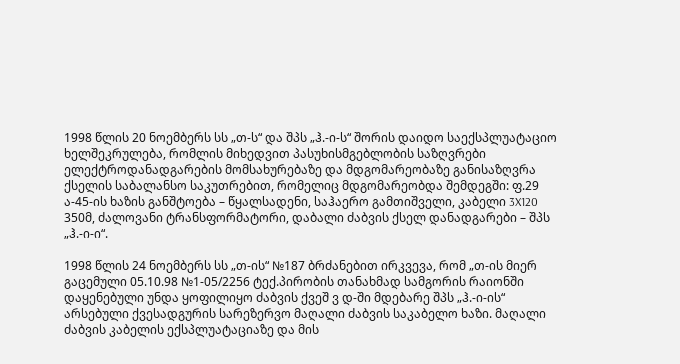1998 წლის 20 ნოემბერს სს „თ-ს“ და შპს „ჰ.-ი-ს“ შორის დაიდო საექსპლუატაციო ხელშეკრულება, რომლის მიხედვით პასუხისმგებლობის საზღვრები ელექტროდანადგარების მომსახურებაზე და მდგომარეობაზე განისაზღვრა ქსელის საბალანსო საკუთრებით, რომელიც მდგომარეობდა შემდეგში: ფ.29 ა-45-ის ხაზის განშტოება – წყალსადენი, საჰაერო გამთიშველი, კაბელი 3X120 350მ, ძალოვანი ტრანსფორმატორი, დაბალი ძაბვის ქსელ დანადგარები – შპს „ჰ.-ი-ი“.

1998 წლის 24 ნოემბერს სს „თ-ის“ №187 ბრძანებით ირკვევა, რომ „თ-ის მიერ გაცემული 05.10.98 №1-05/2256 ტექ.პირობის თანახმად სამგორის რაიონში დაყენებული უნდა ყოფილიყო ძაბვის ქვეშ ვ დ-ში მდებარე შპს „ჰ.-ი-ის“ არსებული ქვესადგურის სარეზერვო მაღალი ძაბვის საკაბელო ხაზი. მაღალი ძაბვის კაბელის ექსპლუატაციაზე და მის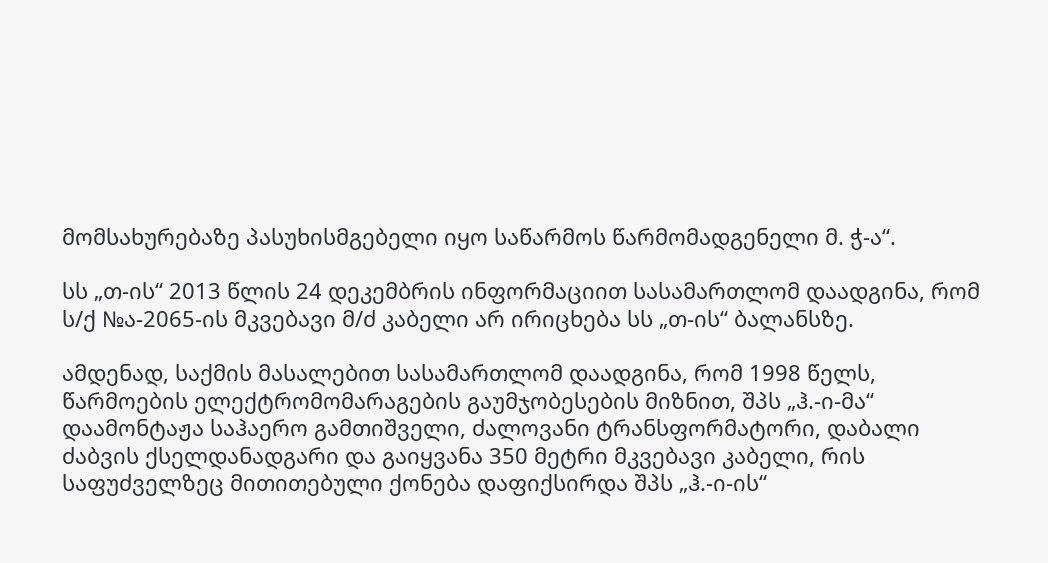მომსახურებაზე პასუხისმგებელი იყო საწარმოს წარმომადგენელი მ. ჭ-ა“.

სს „თ-ის“ 2013 წლის 24 დეკემბრის ინფორმაციით სასამართლომ დაადგინა, რომ ს/ქ №ა-2065-ის მკვებავი მ/ძ კაბელი არ ირიცხება სს „თ-ის“ ბალანსზე.

ამდენად, საქმის მასალებით სასამართლომ დაადგინა, რომ 1998 წელს, წარმოების ელექტრომომარაგების გაუმჯობესების მიზნით, შპს „ჰ.-ი-მა“ დაამონტაჟა საჰაერო გამთიშველი, ძალოვანი ტრანსფორმატორი, დაბალი ძაბვის ქსელდანადგარი და გაიყვანა 350 მეტრი მკვებავი კაბელი, რის საფუძველზეც მითითებული ქონება დაფიქსირდა შპს „ჰ.-ი-ის“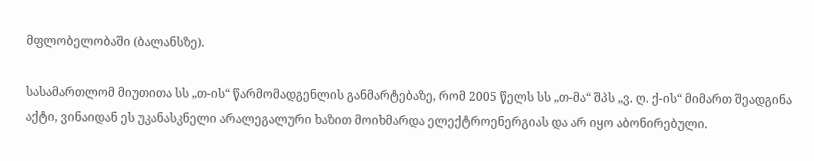მფლობელობაში (ბალანსზე).

სასამართლომ მიუთითა სს „თ-ის“ წარმომადგენლის განმარტებაზე, რომ 2005 წელს სს „თ-მა“ შპს „ვ. ღ. ქ-ის“ მიმართ შეადგინა აქტი, ვინაიდან ეს უკანასკნელი არალეგალური ხაზით მოიხმარდა ელექტროენერგიას და არ იყო აბონირებული.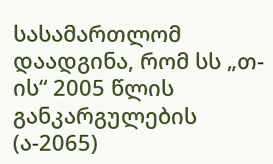სასამართლომ დაადგინა, რომ სს „თ-ის“ 2005 წლის განკარგულების (ა-2065)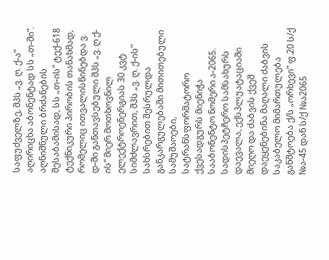საფუძველზე, შპს „ვ. ღ. ქ-ა“ აღირიცხა აბონენტად სს „თ-ში“. აღნიშნული ბრძანების შესაბამისად, სს „თ-ის“ ტექ-618 ტექნიკური პირობის თანახმად, რომელიც ითვალისწინებდა ვ. დ-ში განთავსებული შპს „ვ. ღ ქ-ის“ მიერ მოთხოვნილ ელექტროენერგიას 30 კვტ სიმძლავრით, შპს „ვ. ღ. ქ-ის” სახსრებით შესრულდა განკარგულებაში მითითებული სამუშაოები, სატრანსფორმატორო ქვესადგურს მიენიჭა სააბონენტო ნომერი ა-2065. სადისპეტჩერო სამსახურს დაევალა, ექსპლუატაციაში მიეღო და ძაბვის ქვეშ დაეყენებინა მაღალი ძაბვის საკაბელო მიმართულება განშტოება ქ/ს „ორხევი“ ფ.20 ს/ქ №ა-45 დან ს/ქ №ა2065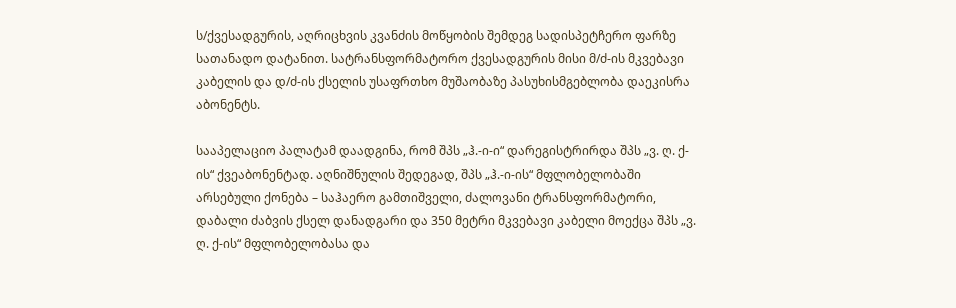ს/ქვესადგურის, აღრიცხვის კვანძის მოწყობის შემდეგ სადისპეტჩერო ფარზე სათანადო დატანით. სატრანსფორმატორო ქვესადგურის მისი მ/ძ-ის მკვებავი კაბელის და დ/ძ-ის ქსელის უსაფრთხო მუშაობაზე პასუხისმგებლობა დაეკისრა აბონენტს.

სააპელაციო პალატამ დაადგინა, რომ შპს „ჰ.-ი-ი“ დარეგისტრირდა შპს „ვ. ღ. ქ-ის“ ქვეაბონენტად. აღნიშნულის შედეგად, შპს „ჰ.-ი-ის“ მფლობელობაში არსებული ქონება – საჰაერო გამთიშველი, ძალოვანი ტრანსფორმატორი, დაბალი ძაბვის ქსელ დანადგარი და 350 მეტრი მკვებავი კაბელი მოექცა შპს „ვ. ღ. ქ-ის“ მფლობელობასა და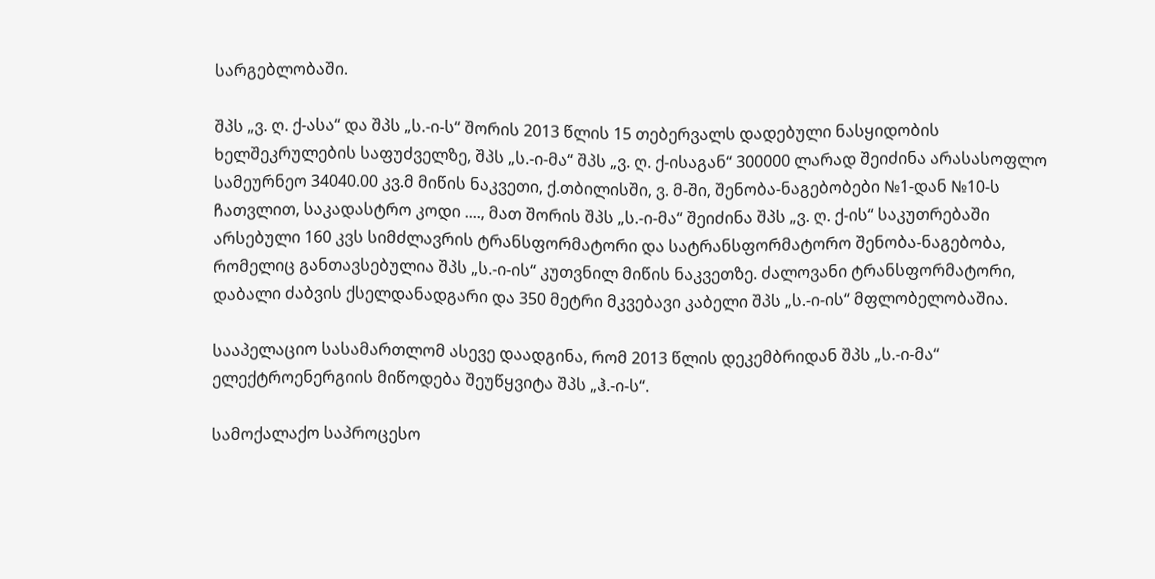სარგებლობაში.

შპს „ვ. ღ. ქ-ასა“ და შპს „ს.-ი-ს“ შორის 2013 წლის 15 თებერვალს დადებული ნასყიდობის ხელშეკრულების საფუძველზე, შპს „ს.-ი-მა“ შპს „ვ. ღ. ქ-ისაგან“ 300000 ლარად შეიძინა არასასოფლო სამეურნეო 34040.00 კვ.მ მიწის ნაკვეთი, ქ.თბილისში, ვ. მ-ში, შენობა-ნაგებობები №1-დან №10-ს ჩათვლით, საკადასტრო კოდი ...., მათ შორის შპს „ს.-ი-მა“ შეიძინა შპს „ვ. ღ. ქ-ის“ საკუთრებაში არსებული 160 კვს სიმძლავრის ტრანსფორმატორი და სატრანსფორმატორო შენობა-ნაგებობა, რომელიც განთავსებულია შპს „ს.-ი-ის“ კუთვნილ მიწის ნაკვეთზე. ძალოვანი ტრანსფორმატორი, დაბალი ძაბვის ქსელდანადგარი და 350 მეტრი მკვებავი კაბელი შპს „ს.-ი-ის“ მფლობელობაშია.

სააპელაციო სასამართლომ ასევე დაადგინა, რომ 2013 წლის დეკემბრიდან შპს „ს.-ი-მა“ ელექტროენერგიის მიწოდება შეუწყვიტა შპს „ჰ.-ი-ს“.

სამოქალაქო საპროცესო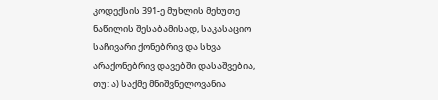კოდექსის 391-ე მუხლის მეხუთე ნაწილის შესაბამისად, საკასაციო საჩივარი ქონებრივ და სხვა არაქონებრივ დავებში დასაშვებია, თუ: ა) საქმე მნიშვნელოვანია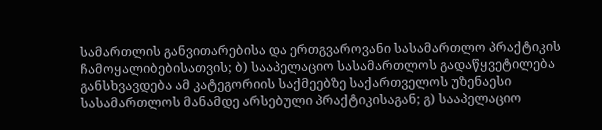სამართლის განვითარებისა და ერთგვაროვანი სასამართლო პრაქტიკის ჩამოყალიბებისათვის; ბ) სააპელაციო სასამართლოს გადაწყვეტილება განსხვავდება ამ კატეგორიის საქმეებზე საქართველოს უზენაესი სასამართლოს მანამდე არსებული პრაქტიკისაგან; გ) სააპელაციო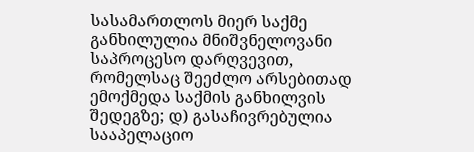სასამართლოს მიერ საქმე განხილულია მნიშვნელოვანი საპროცესო დარღვევით, რომელსაც შეეძლო არსებითად ემოქმედა საქმის განხილვის შედეგზე; დ) გასაჩივრებულია სააპელაციო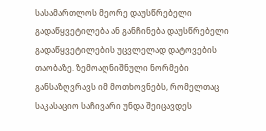სასამართლოს მეორე დაუსწრებელი გადაწყვეტილება ან განჩინება დაუსწრებელი გადაწყვეტილების უცვლელად დატოვების თაობაზე. ზემოაღნიშნული ნორმები განსაზღვრავს იმ მოთხოვნებს, რომელთაც საკასაციო საჩივარი უნდა შეიცავდეს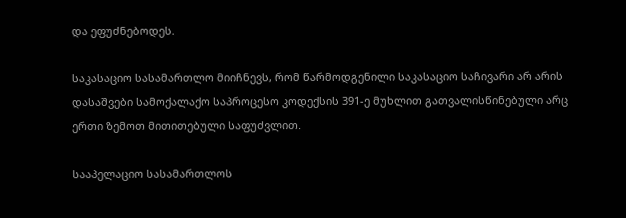და ეფუძნებოდეს.

საკასაციო სასამართლო მიიჩნევს, რომ წარმოდგენილი საკასაციო საჩივარი არ არის დასაშვები სამოქალაქო საპროცესო კოდექსის 391-ე მუხლით გათვალისწინებული არც ერთი ზემოთ მითითებული საფუძვლით.

სააპელაციო სასამართლოს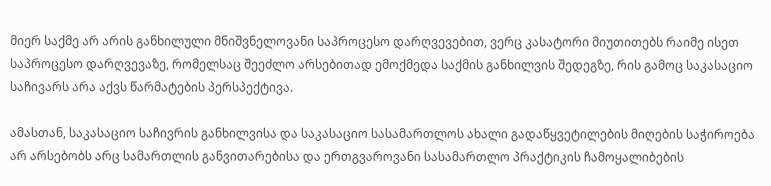მიერ საქმე არ არის განხილული მნიშვნელოვანი საპროცესო დარღვევებით, ვერც კასატორი მიუთითებს რაიმე ისეთ საპროცესო დარღვევაზე, რომელსაც შეეძლო არსებითად ემოქმედა საქმის განხილვის შედეგზე, რის გამოც საკასაციო საჩივარს არა აქვს წარმატების პერსპექტივა.

ამასთან, საკასაციო საჩივრის განხილვისა და საკასაციო სასამართლოს ახალი გადაწყვეტილების მიღების საჭიროება არ არსებობს არც სამართლის განვითარებისა და ერთგვაროვანი სასამართლო პრაქტიკის ჩამოყალიბების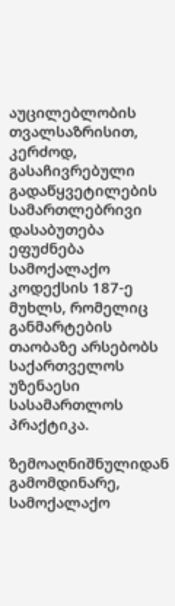აუცილებლობის თვალსაზრისით, კერძოდ, გასაჩივრებული გადაწყვეტილების სამართლებრივი დასაბუთება ეფუძნება სამოქალაქო კოდექსის 187-ე მუხლს, რომელიც განმარტების თაობაზე არსებობს საქართველოს უზენაესი სასამართლოს პრაქტიკა.

ზემოაღნიშნულიდან გამომდინარე, სამოქალაქო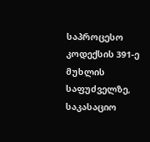საპროცესო კოდექსის 391-ე მუხლის საფუძველზე, საკასაციო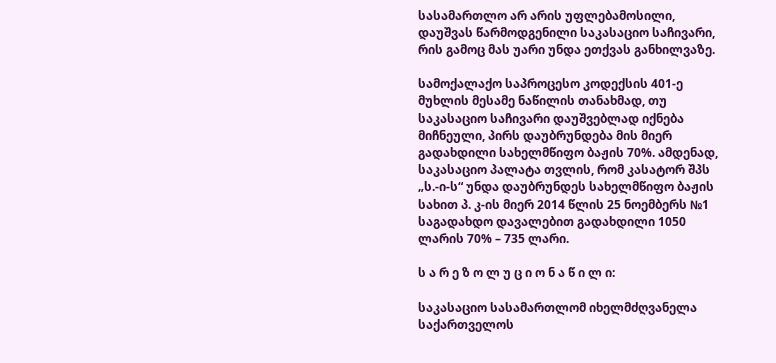სასამართლო არ არის უფლებამოსილი, დაუშვას წარმოდგენილი საკასაციო საჩივარი, რის გამოც მას უარი უნდა ეთქვას განხილვაზე.

სამოქალაქო საპროცესო კოდექსის 401-ე მუხლის მესამე ნაწილის თანახმად, თუ საკასაციო საჩივარი დაუშვებლად იქნება მიჩნეული, პირს დაუბრუნდება მის მიერ გადახდილი სახელმწიფო ბაჟის 70%. ამდენად, საკასაციო პალატა თვლის, რომ კასატორ შპს „ს.-ი-ს“ უნდა დაუბრუნდეს სახელმწიფო ბაჟის სახით პ. კ-ის მიერ 2014 წლის 25 ნოემბერს №1 საგადახდო დავალებით გადახდილი 1050 ლარის 70% – 735 ლარი.

ს ა რ ე ზ ო ლ უ ც ი ო ნ ა წ ი ლ ი:

საკასაციო სასამართლომ იხელმძღვანელა საქართველოს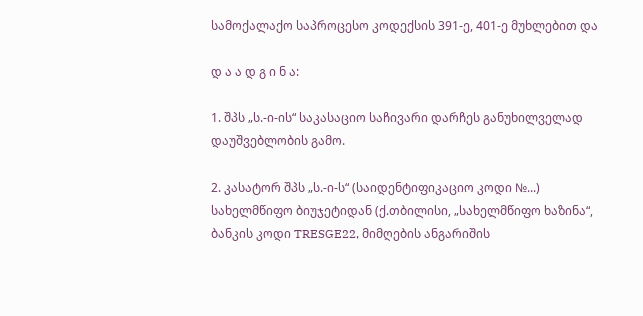სამოქალაქო საპროცესო კოდექსის 391-ე, 401-ე მუხლებით და

დ ა ა დ გ ი ნ ა:

1. შპს „ს.-ი-ის“ საკასაციო საჩივარი დარჩეს განუხილველად დაუშვებლობის გამო.

2. კასატორ შპს „ს.-ი-ს“ (საიდენტიფიკაციო კოდი №...) სახელმწიფო ბიუჯეტიდან (ქ.თბილისი, „სახელმწიფო ხაზინა“, ბანკის კოდი TRESGE22, მიმღების ანგარიშის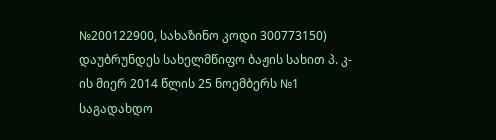№200122900, სახაზინო კოდი 300773150) დაუბრუნდეს სახელმწიფო ბაჟის სახით პ. კ-ის მიერ 2014 წლის 25 ნოემბერს №1 საგადახდო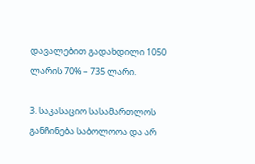დავალებით გადახდილი 1050 ლარის 70% – 735 ლარი.

3. საკასაციო სასამართლოს განჩინება საბოლოოა და არ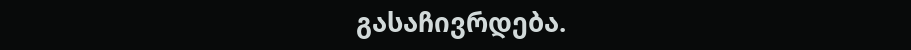გასაჩივრდება.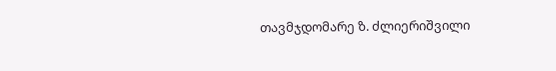თავმჯდომარე ზ. ძლიერიშვილი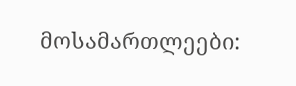მოსამართლეები: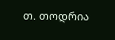თ. თოდრია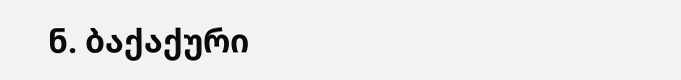ნ. ბაქაქური